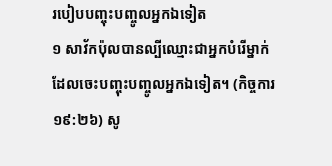របៀបបញ្ចុះបញ្ចូលអ្នកឯទៀត
១ សាវ័កប៉ុលបានល្បីឈ្មោះជាអ្នកបំរើម្នាក់ដែលចេះបញ្ចុះបញ្ចូលអ្នកឯទៀត។ (កិច្ចការ ១៩:២៦) សូ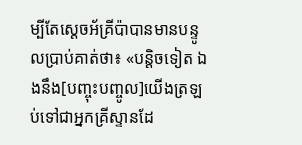ម្បីតែស្តេចអ័គ្រីប៉ាបានមានបន្ទូលប្រាប់គាត់ថា៖ «បន្ដិចទៀត ឯងនឹង[បញ្ចុះបញ្ចូល]យើងត្រឡប់ទៅជាអ្នកគ្រីស្ទានដែ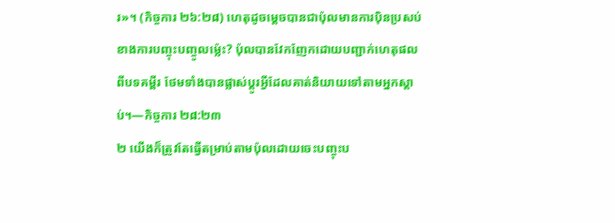រ»។ (កិច្ចការ ២៦:២៨) ហេតុដូចម្ដេចបានជាប៉ុលមានការប៉ិនប្រសប់ខាងការបញ្ចុះបញ្ចូលម្ល៉េះ? ប៉ុលបានវែកញែកដោយបញ្ជាក់ហេតុផលពីបទគម្ពីរ ថែមទាំងបានផ្លាស់ប្ដូរអ្វីដែលគាត់និយាយទៅតាមអ្នកស្ដាប់។—កិច្ចការ ២៨:២៣
២ យើងក៏ត្រូវតែធ្វើតម្រាប់តាមប៉ុលដោយចេះបញ្ចុះប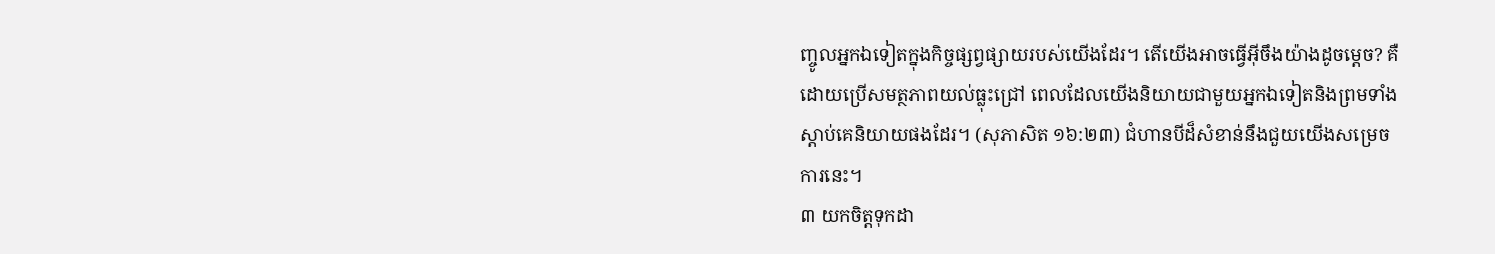ញ្ចូលអ្នកឯទៀតក្នុងកិច្ចផ្សព្វផ្សាយរបស់យើងដែរ។ តើយើងអាចធ្វើអ៊ីចឹងយ៉ាងដូចម្ដេច? គឺដោយប្រើសមត្ថភាពយល់ធ្លុះជ្រៅ ពេលដែលយើងនិយាយជាមួយអ្នកឯទៀតនិងព្រមទាំងស្ដាប់គេនិយាយផងដែរ។ (សុភាសិត ១៦:២៣) ជំហានបីដ៏សំខាន់នឹងជួយយើងសម្រេចការនេះ។
៣ យកចិត្តទុកដា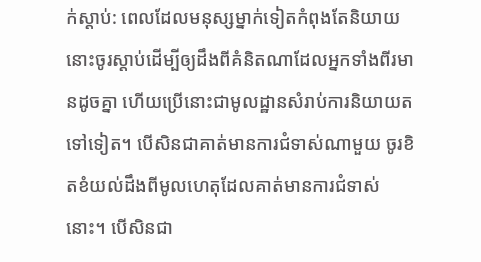ក់ស្ដាប់: ពេលដែលមនុស្សម្នាក់ទៀតកំពុងតែនិយាយ នោះចូរស្ដាប់ដើម្បីឲ្យដឹងពីគំនិតណាដែលអ្នកទាំងពីរមានដូចគ្នា ហើយប្រើនោះជាមូលដ្ឋានសំរាប់ការនិយាយតទៅទៀត។ បើសិនជាគាត់មានការជំទាស់ណាមួយ ចូរខិតខំយល់ដឹងពីមូលហេតុដែលគាត់មានការជំទាស់នោះ។ បើសិនជា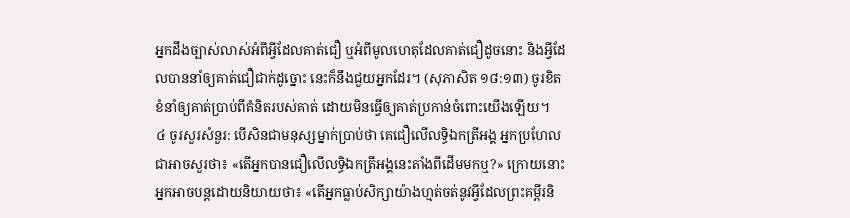អ្នកដឹងច្បាស់លាស់អំពីអ្វីដែលគាត់ជឿ ឬអំពីមូលហេតុដែលគាត់ជឿដូចនោះ និងអ្វីដែលបាននាំឲ្យគាត់ជឿជាក់ដូច្នោះ នេះក៏នឹងជួយអ្នកដែរ។ (សុភាសិត ១៨:១៣) ចូរខិតខំនាំឲ្យគាត់ប្រាប់ពីគំនិតរបស់គាត់ ដោយមិនធ្វើឲ្យគាត់ប្រកាន់ចំពោះយើងឡើយ។
៤ ចូរសួរសំនួរ: បើសិនជាមនុស្សម្នាក់ប្រាប់ថា គេជឿលើលទ្ធិឯកត្រីអង្គ អ្នកប្រហែលជាអាចសួរថា៖ «តើអ្នកបានជឿលើលទ្ធិឯកត្រីអង្គនេះតាំងពីដើមមកឬ?» ក្រោយនោះអ្នកអាចបន្តដោយនិយាយថា៖ «តើអ្នកធ្លាប់សិក្សាយ៉ាងហ្មត់ចត់នូវអ្វីដែលព្រះគម្ពីរនិ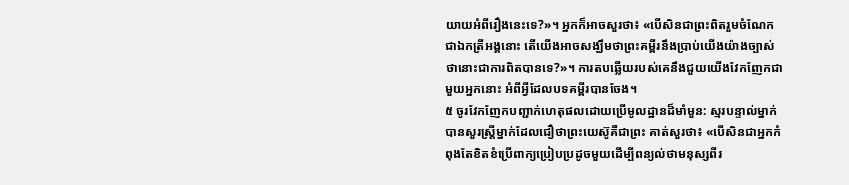យាយអំពីរឿងនេះទេ?»។ អ្នកក៏អាចសួរថា៖ «បើសិនជាព្រះពិតរួមចំណែកជាឯកត្រីអង្គនោះ តើយើងអាចសង្ឃឹមថាព្រះគម្ពីរនឹងប្រាប់យើងយ៉ាងច្បាស់ថានោះជាការពិតបានទេ?»។ ការតបឆ្លើយរបស់គេនឹងជួយយើងវែកញែកជាមួយអ្នកនោះ អំពីអ្វីដែលបទគម្ពីរបានចែង។
៥ ចូរវែកញែកបញ្ជាក់ហេតុផលដោយប្រើមូលដ្ឋានដ៏មាំមួន: ស្មរបន្ទាល់ម្នាក់បានសួរស្ត្រីម្នាក់ដែលជឿថាព្រះយេស៊ូគឺជាព្រះ គាត់សួរថា៖ «បើសិនជាអ្នកកំពុងតែខិតខំប្រើពាក្យប្រៀបប្រដូចមួយដើម្បីពន្យល់ថាមនុស្សពីរ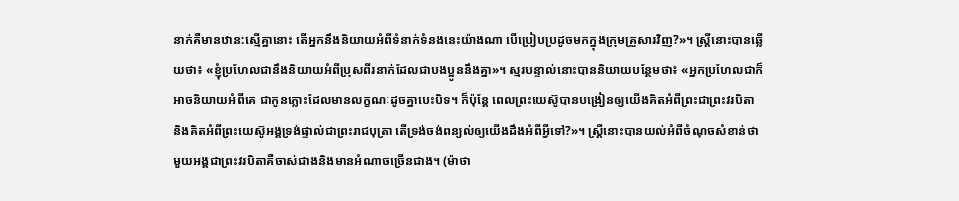នាក់គឺមានឋាន:ស្មើគ្នានោះ តើអ្នកនឹងនិយាយអំពីទំនាក់ទំនងនេះយ៉ាងណា បើប្រៀបប្រដូចមកក្នុងក្រុមគ្រួសារវិញ?»។ ស្ត្រីនោះបានឆ្លើយថា៖ «ខ្ញុំប្រហែលជានឹងនិយាយអំពីប្រុសពីរនាក់ដែលជាបងប្អូននឹងគ្នា»។ ស្មរបន្ទាល់នោះបាននិយាយបន្ថែមថា៖ «អ្នកប្រហែលជាក៏អាចនិយាយអំពីគេ ជាកូនភ្លោះដែលមានលក្ខណៈដូចគ្នាបេះបិទ។ ក៏ប៉ុន្តែ ពេលព្រះយេស៊ូបានបង្រៀនឲ្យយើងគិតអំពីព្រះជាព្រះវរបិតា និងគិតអំពីព្រះយេស៊ូអង្គទ្រង់ផ្ទាល់ជាព្រះរាជបុត្រា តើទ្រង់ចង់ពន្យល់ឲ្យយើងដឹងអំពីអ្វីទៅ?»។ ស្ត្រីនោះបានយល់អំពីចំណុចសំខាន់ថា មួយអង្គជាព្រះវរបិតាគឺចាស់ជាងនិងមានអំណាចច្រើនជាង។ (ម៉ាថា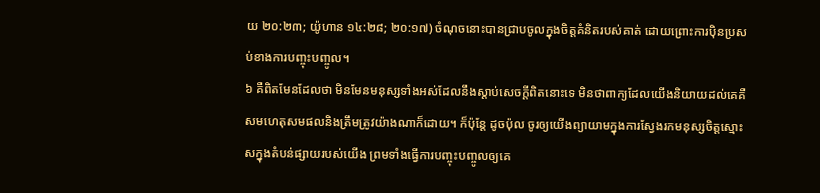យ ២០:២៣; យ៉ូហាន ១៤:២៨; ២០:១៧) ចំណុចនោះបានជ្រាបចូលក្នុងចិត្តគំនិតរបស់គាត់ ដោយព្រោះការប៉ិនប្រសប់ខាងការបញ្ចុះបញ្ចូល។
៦ គឺពិតមែនដែលថា មិនមែនមនុស្សទាំងអស់ដែលនឹងស្ដាប់សេចក្ដីពិតនោះទេ មិនថាពាក្យដែលយើងនិយាយដល់គេគឺសមហេតុសមផលនិងត្រឹមត្រូវយ៉ាងណាក៏ដោយ។ ក៏ប៉ុន្តែ ដូចប៉ុល ចូរឲ្យយើងព្យាយាមក្នុងការស្វែងរកមនុស្សចិត្តស្មោះសក្នុងតំបន់ផ្សាយរបស់យើង ព្រមទាំងធ្វើការបញ្ចុះបញ្ចូលឲ្យគេ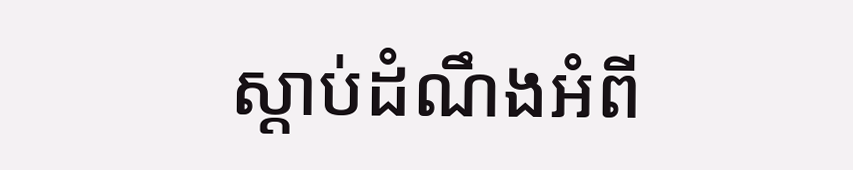ស្ដាប់ដំណឹងអំពី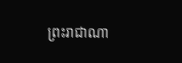ព្រះរាជាណា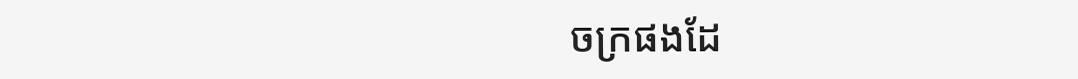ចក្រផងដែ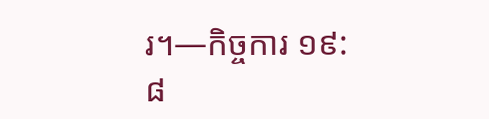រ។—កិច្ចការ ១៩:៨